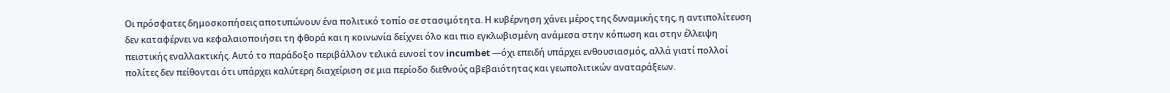Οι πρόσφατες δημοσκοπήσεις αποτυπώνουν ένα πολιτικό τοπίο σε στασιμότητα. Η κυβέρνηση χάνει μέρος της δυναμικής της, η αντιπολίτευση δεν καταφέρνει να κεφαλαιοποιήσει τη φθορά και η κοινωνία δείχνει όλο και πιο εγκλωβισμένη ανάμεσα στην κόπωση και στην έλλειψη πειστικής εναλλακτικής. Αυτό το παράδοξο περιβάλλον τελικά ευνοεί τον incumbet —όχι επειδή υπάρχει ενθουσιασμός, αλλά γιατί πολλοί πολίτες δεν πείθονται ότι υπάρχει καλύτερη διαχείριση σε μια περίοδο διεθνούς αβεβαιότητας και γεωπολιτικών αναταράξεων.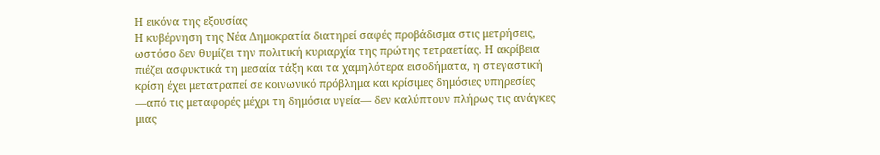Η εικόνα της εξουσίας
Η κυβέρνηση της Νέα Δημοκρατία διατηρεί σαφές προβάδισμα στις μετρήσεις, ωστόσο δεν θυμίζει την πολιτική κυριαρχία της πρώτης τετραετίας. Η ακρίβεια πιέζει ασφυκτικά τη μεσαία τάξη και τα χαμηλότερα εισοδήματα, η στεγαστική κρίση έχει μετατραπεί σε κοινωνικό πρόβλημα και κρίσιμες δημόσιες υπηρεσίες —από τις μεταφορές μέχρι τη δημόσια υγεία— δεν καλύπτουν πλήρως τις ανάγκες μιας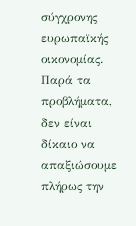σύγχρονης ευρωπαϊκής οικονομίας.
Παρά τα προβλήματα, δεν είναι δίκαιο να απαξιώσουμε πλήρως την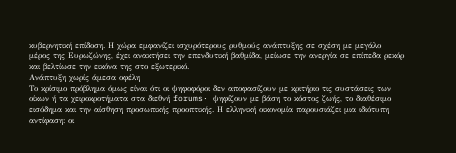κυβερνητική επίδοση. Η χώρα εμφανίζει ισχυρότερους ρυθμούς ανάπτυξης σε σχέση με μεγάλο μέρος της Ευρωζώνης, έχει ανακτήσει την επενδυτική βαθμίδα, μείωσε την ανεργία σε επίπεδα ρεκόρ και βελτίωσε την εικόνα της στο εξωτερικό.
Ανάπτυξη χωρίς άμεσα οφέλη
Το κρίσιμο πρόβλημα όμως είναι ότι οι ψηφοφόροι δεν αποφασίζουν με κριτήριο τις συστάσεις των οίκων ή τα χειροκροτήματα στα διεθνή forums· ψηφίζουν με βάση το κόστος ζωής, το διαθέσιμο εισόδημα και την αίσθηση προσωπικής προοπτικής. Η ελληνική οικονομία παρουσιάζει μια ιδιότυπη αντίφαση: οι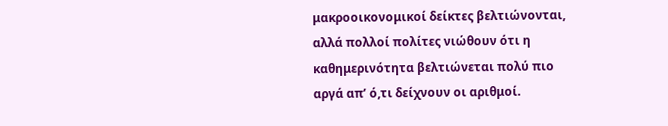μακροοικονομικοί δείκτες βελτιώνονται, αλλά πολλοί πολίτες νιώθουν ότι η καθημερινότητα βελτιώνεται πολύ πιο αργά απ’ ό,τι δείχνουν οι αριθμοί.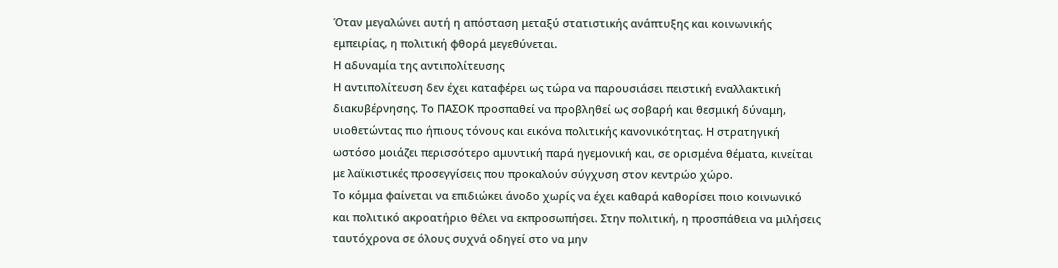Όταν μεγαλώνει αυτή η απόσταση μεταξύ στατιστικής ανάπτυξης και κοινωνικής εμπειρίας, η πολιτική φθορά μεγεθύνεται.
Η αδυναμία της αντιπολίτευσης
Η αντιπολίτευση δεν έχει καταφέρει ως τώρα να παρουσιάσει πειστική εναλλακτική διακυβέρνησης. Το ΠΑΣΟΚ προσπαθεί να προβληθεί ως σοβαρή και θεσμική δύναμη, υιοθετώντας πιο ήπιους τόνους και εικόνα πολιτικής κανονικότητας. Η στρατηγική ωστόσο μοιάζει περισσότερο αμυντική παρά ηγεμονική και, σε ορισμένα θέματα, κινείται με λαϊκιστικές προσεγγίσεις που προκαλούν σύγχυση στον κεντρώο χώρο.
Το κόμμα φαίνεται να επιδιώκει άνοδο χωρίς να έχει καθαρά καθορίσει ποιο κοινωνικό και πολιτικό ακροατήριο θέλει να εκπροσωπήσει. Στην πολιτική, η προσπάθεια να μιλήσεις ταυτόχρονα σε όλους συχνά οδηγεί στο να μην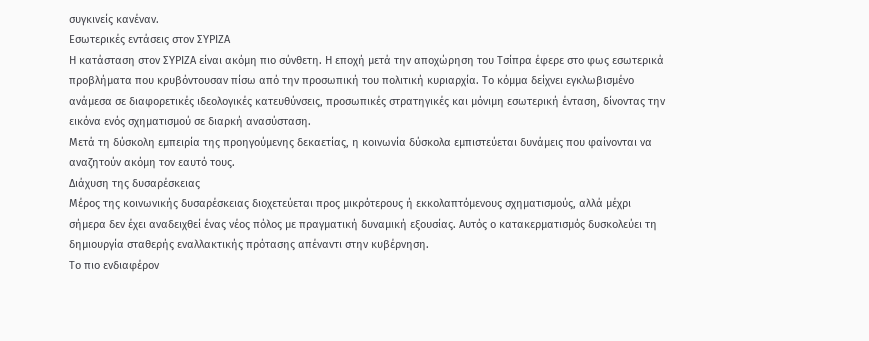συγκινείς κανέναν.
Εσωτερικές εντάσεις στον ΣΥΡΙΖΑ
Η κατάσταση στον ΣΥΡΙΖΑ είναι ακόμη πιο σύνθετη. Η εποχή μετά την αποχώρηση του Τσίπρα έφερε στο φως εσωτερικά προβλήματα που κρυβόντουσαν πίσω από την προσωπική του πολιτική κυριαρχία. Το κόμμα δείχνει εγκλωβισμένο ανάμεσα σε διαφορετικές ιδεολογικές κατευθύνσεις, προσωπικές στρατηγικές και μόνιμη εσωτερική ένταση, δίνοντας την εικόνα ενός σχηματισμού σε διαρκή ανασύσταση.
Μετά τη δύσκολη εμπειρία της προηγούμενης δεκαετίας, η κοινωνία δύσκολα εμπιστεύεται δυνάμεις που φαίνονται να αναζητούν ακόμη τον εαυτό τους.
Διάχυση της δυσαρέσκειας
Μέρος της κοινωνικής δυσαρέσκειας διοχετεύεται προς μικρότερους ή εκκολαπτόμενους σχηματισμούς, αλλά μέχρι σήμερα δεν έχει αναδειχθεί ένας νέος πόλος με πραγματική δυναμική εξουσίας. Αυτός ο κατακερματισμός δυσκολεύει τη δημιουργία σταθερής εναλλακτικής πρότασης απέναντι στην κυβέρνηση.
Το πιο ενδιαφέρον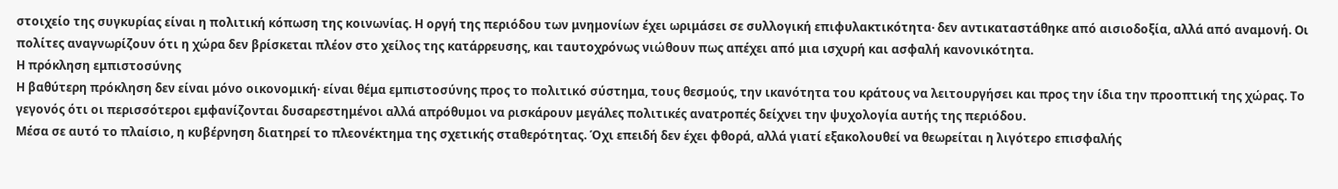στοιχείο της συγκυρίας είναι η πολιτική κόπωση της κοινωνίας. Η οργή της περιόδου των μνημονίων έχει ωριμάσει σε συλλογική επιφυλακτικότητα· δεν αντικαταστάθηκε από αισιοδοξία, αλλά από αναμονή. Οι πολίτες αναγνωρίζουν ότι η χώρα δεν βρίσκεται πλέον στο χείλος της κατάρρευσης, και ταυτοχρόνως νιώθουν πως απέχει από μια ισχυρή και ασφαλή κανονικότητα.
Η πρόκληση εμπιστοσύνης
Η βαθύτερη πρόκληση δεν είναι μόνο οικονομική· είναι θέμα εμπιστοσύνης προς το πολιτικό σύστημα, τους θεσμούς, την ικανότητα του κράτους να λειτουργήσει και προς την ίδια την προοπτική της χώρας. Το γεγονός ότι οι περισσότεροι εμφανίζονται δυσαρεστημένοι αλλά απρόθυμοι να ρισκάρουν μεγάλες πολιτικές ανατροπές δείχνει την ψυχολογία αυτής της περιόδου.
Μέσα σε αυτό το πλαίσιο, η κυβέρνηση διατηρεί το πλεονέκτημα της σχετικής σταθερότητας. Όχι επειδή δεν έχει φθορά, αλλά γιατί εξακολουθεί να θεωρείται η λιγότερο επισφαλής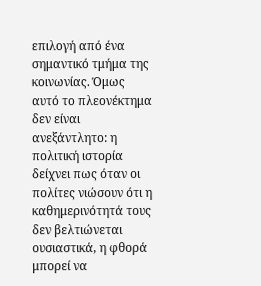επιλογή από ένα σημαντικό τμήμα της κοινωνίας. Όμως αυτό το πλεονέκτημα δεν είναι ανεξάντλητο: η πολιτική ιστορία δείχνει πως όταν οι πολίτες νιώσουν ότι η καθημερινότητά τους δεν βελτιώνεται ουσιαστικά, η φθορά μπορεί να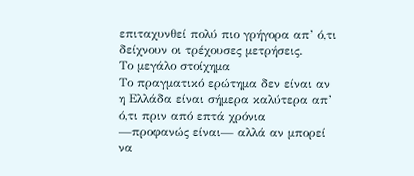επιταχυνθεί πολύ πιο γρήγορα απ’ ό,τι δείχνουν οι τρέχουσες μετρήσεις.
Το μεγάλο στοίχημα
Το πραγματικό ερώτημα δεν είναι αν η Ελλάδα είναι σήμερα καλύτερα απ’ ό,τι πριν από επτά χρόνια —προφανώς είναι— αλλά αν μπορεί να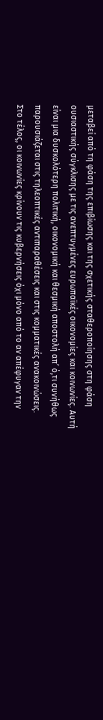μεταβεί από τη φάση της επιβίωσης και της σχετικής σταθεροποίησης στη φάση ουσιαστικής σύγκλισης με τις ανεπτυγμένες ευρωπαϊκές οικονομίες και κοινωνίες. Αυτή είναι μια δυσκολότερη πολιτική, οικονομική και θεσμική αποστολή απ’ ό,τι συνήθως παρουσιάζεται στις τηλεοπτικές αντιπαραθέσεις και στις κομματικές ανακοινώσεις.
Στο τέλος, οι κοινωνίες κρίνουν τις κυβερνήσεις όχι μόνο από το αν απέφυγαν την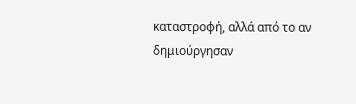καταστροφή, αλλά από το αν δημιούργησαν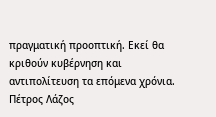πραγματική προοπτική. Εκεί θα κριθούν κυβέρνηση και αντιπολίτευση τα επόμενα χρόνια.
Πέτρος Λάζος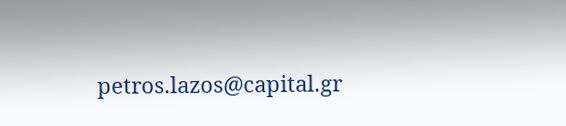petros.lazos@capital.gr